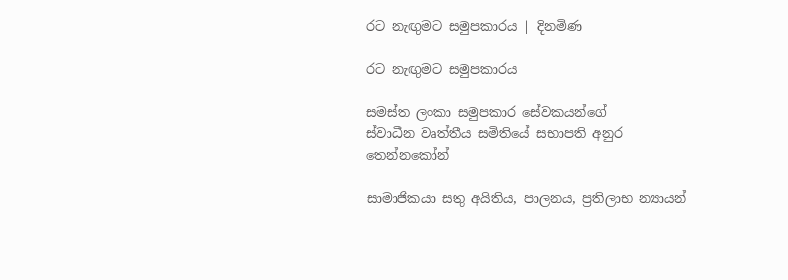රට නැඟුමට සමුපකාරය | දිනමිණ

රට නැඟුමට සමුපකාරය

සමස්ත ලංකා සමුපකාර ‍සේවකයන්ගේ
ස්වාධීන වෘත්තීය සමිතියේ සභාපති අනුර තෙන්නකෝන්

සාමාජිකයා සතු අයිතිය, පාලනය, ප්‍රතිලාභ න්‍යායන්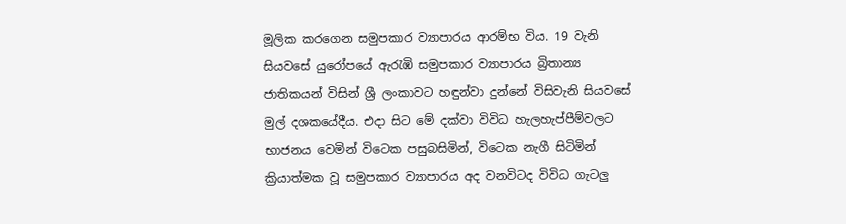මූලික කරගෙන සමුපකාර ව්‍යාපාරය ආරම්භ විය. 19 වැනි සියවසේ යුරෝපයේ ඇරැඹි සමුපකාර ව්‍යාපාරය බ්‍රිතාන්‍ය ජාතිකයන් විසින් ශ්‍රී ලංකාවට හඳුන්වා දුන්නේ විසිවැනි සියවසේ මුල් දශකයේදීය. එදා සිට මේ දක්වා විවිධ හැලහැප්පීම්වලට භාජනය වෙමින් විටෙක පසුබසිමින්, විටෙක නැගී සිටිමින් ක්‍රියාත්මක වූ සමුපකාර ව්‍යාපාරය අද වනවිටද විවිධ ගැටලු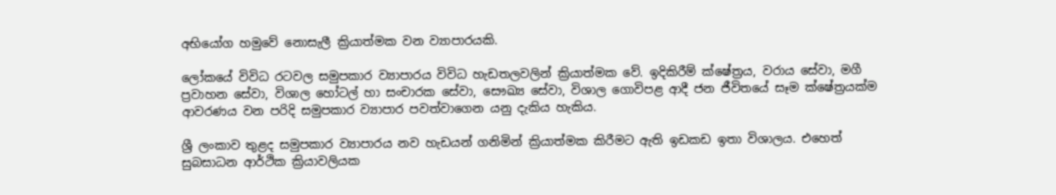අභියෝග හමුවේ නොසැලී ක්‍රියාත්මක වන ව්‍යාපාරයකි.

ලෝකයේ විවිධ රටවල සමුපකාර ව්‍යාපාරය විවිධ හැඩතලවලින් ක්‍රියාත්මක වේ. ඉදිකිරීම් ක්ෂේත්‍රය, වරාය සේවා, මගී ප්‍රවාහන සේවා, විශාල හෝටල් හා සංචාරක සේවා, සෞඛ්‍ය සේවා, විශාල ගොවිපළ ආදී ජන ජීවිතයේ සෑම ක්ෂේත්‍රයක්ම ආවරණය වන පරිදි සමුපකාර ව්‍යාපාර පවත්වාගෙන යනු දැකිය හැකිය.

ශ්‍රී ලංකාව තුළද සමුපකාර ව්‍යාපාරය නව හැඩයන් ගනිමින් ක්‍රියාත්මක කිරීමට ඇති ඉඩකඩ ඉතා විශාලය. එහෙත් සුබසාධන ආර්ථික ක්‍රියාවලියක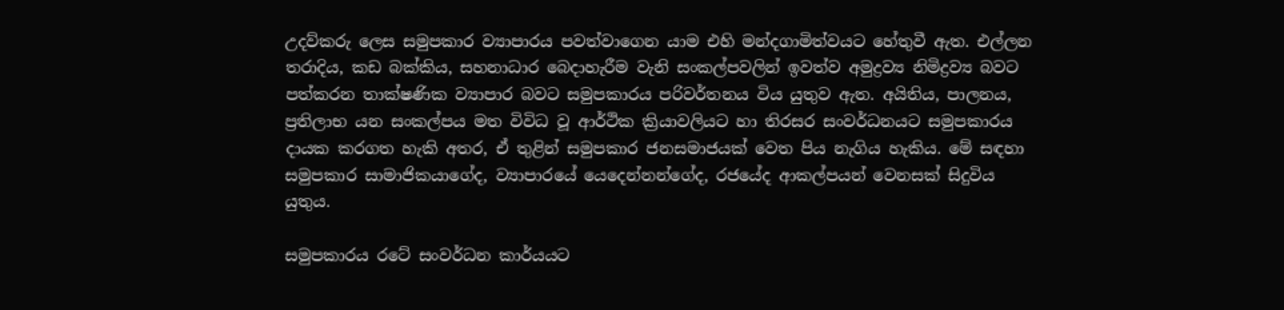උදව්කරු ලෙස සමුපකාර ව්‍යාපාරය පවත්වාගෙන යාම එහි මන්දගාමිත්වයට හේතුවී ඇත. එල්ලන තරාදිය, කඩ බක්කිය, සහනාධාර බෙදාහැරීම වැනි සංකල්පවලින් ඉවත්ව අමුද්‍රව්‍ය නිමිද්‍රව්‍ය බවට පත්කරන තාක්ෂණික ව්‍යාපාර බවට සමුපකාරය පරිවර්තනය විය යුතුව ඇත. අයිතිය, පාලනය, ප්‍රතිලාභ යන සංකල්පය මත විවිධ වූ ආර්ථික ක්‍රියාවලියට හා තිරසර සංවර්ධනයට සමුපකාරය දායක කරගත හැකි අතර, ඒ තුළින් සමුපකාර ජනසමාජයක් වෙත පිය නැගිය හැකිය. මේ සඳහා සමුපකාර සාමාජිකයාගේද, ව්‍යාපාරයේ යෙදෙන්නන්ගේද, රජයේද ආකල්පයන් වෙනසක් සිදුවිය යුතුය.

සමුපකාරය රටේ සංවර්ධන කාර්යයට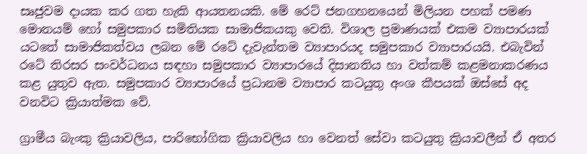සෘජුවම දායක කර ගත හැකි ආයතනයකි. මේ ර‍ෙට් ජනගහනයෙන් මිලියන පහක් පමණ මොනයම් හෝ සමුපකාර සමිතියක සාමාජිකයකු වෙති. විශාල ප්‍රමාණයක් එකම ව්‍යාපාරයක් යටතේ සාමාජිකත්වය ලබන මේ රටේ දැවැන්තම ව්‍යාපාරයද සමුපකාර ව්‍යාපාරයයි. එබැවින් රටේ තිරසර සංවර්ධනය සඳහා සමුපකාර ව්‍යාපාරයේ දිසානතිය හා වත්කම් කළමනාකරණය කළ යුතුව ඇත. සමුපකාර ව්‍යාපාරයේ ප්‍රධානම ව්‍යාපාර කටයුතු අංශ කීපයක් ඔස්සේ අද වනවිට ක්‍රියාත්මක වේ.

ග්‍රාමීය බැංකු ක්‍රියාවලිය, පාරිභෝගික ක්‍රියාවලිය හා වෙනත් සේවා කටයුතු ක්‍රියාවලීන් ඒ අතර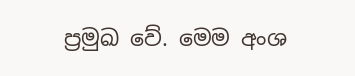ප්‍රමුඛ වේ. මෙම අංශ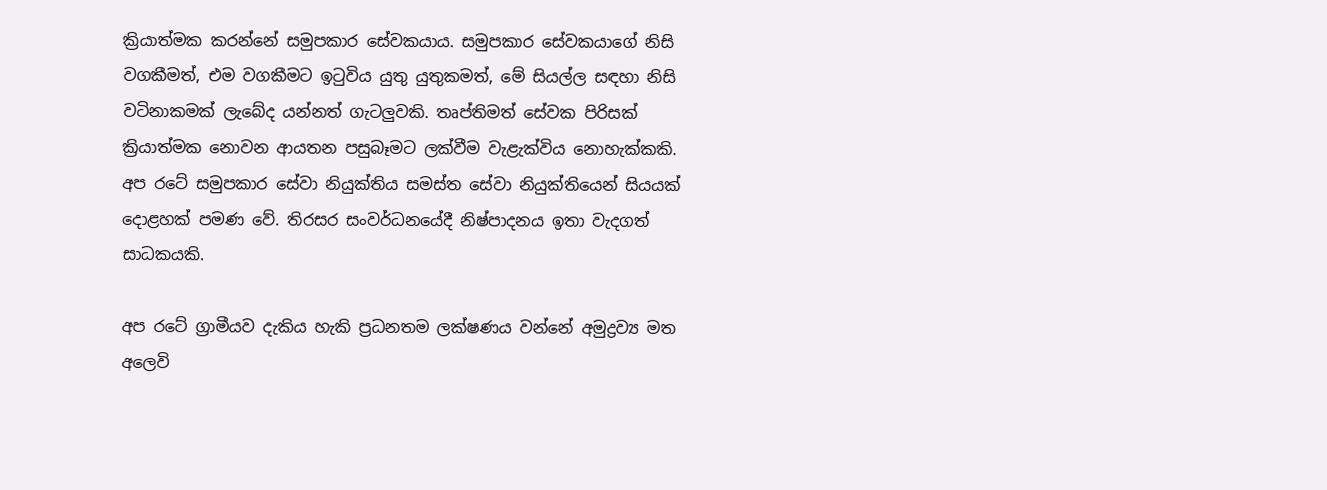ක්‍රියාත්මක කරන්නේ සමුපකාර සේවකයාය. සමුපකාර සේවකයාගේ නිසි වගකීමත්, එම වගකීමට ඉටුවිය යුතු යුතුකමත්, මේ සියල්ල සඳහා නිසි වටිනාකමක් ලැබේද යන්නත් ගැටලුවකි. තෘප්තිමත් සේවක පිරිසක් ක්‍රියාත්මක නොවන ආයතන පසුබෑමට ලක්වීම වැළැක්විය නොහැක්කකි. අප රටේ සමුපකාර සේවා නියුක්තිය සමස්ත සේවා නියුක්තියෙන් සියයක් දොළහක් පමණ වේ. තිරසර සංවර්ධනයේදී නිෂ්පාදනය ඉතා වැදගත් සාධකයකි.

අප රටේ ග්‍රාමීයව දැකිය හැකි ප්‍රධනතම ලක්ෂණය වන්නේ අමුද්‍රව්‍ය මත අලෙවි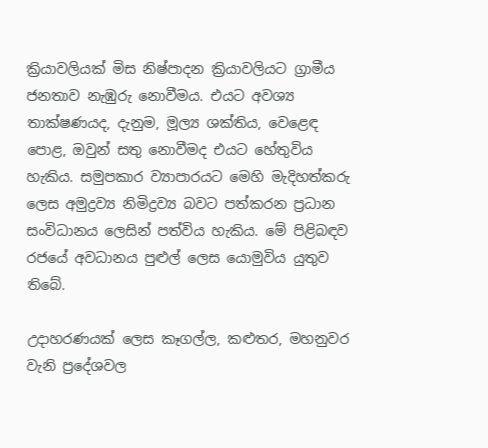ක්‍රියාවලියක් මිස නිෂ්පාදන ක්‍රියාවලියට ග්‍රාමීය ජනතාව නැඹුරු නොවීමය. එයට අවශ්‍ය තාක්ෂණයද, දැනුම, මූල්‍ය ශක්තිය, වෙළෙඳ පොළ, ඔවුන් සතු නොවීමද එයට හේතුවිය හැකිය. සමුපකාර ව්‍යාපාරයට මෙහි මැදිහත්කරු ලෙස අමුද්‍රව්‍ය නිමිද්‍රව්‍ය බවට පත්කරන ප්‍රධාන සංවිධානය ලෙසින් පත්විය හැකිය. මේ පිළිබඳව රජයේ අවධානය පුළුල් ලෙස යොමුවිය යුතුව තිබේ.

උදාහරණයක් ලෙස කෑගල්ල, කළුතර, මහනුවර වැනි ප්‍රදේශවල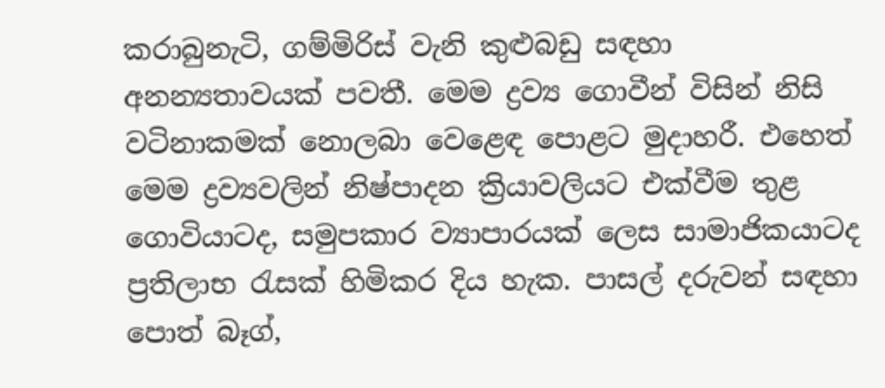කරාබුනැටි, ගම්මිරිස් වැනි කුළුබඩු සඳහා අනන්‍යතාවයක් පවතී. මෙම ද්‍රව්‍ය ගොවීන් විසින් නිසි වටිනාකමක් නොලබා වෙළෙඳ පොළට මුදාහරී. එහෙත් මෙම ද්‍රව්‍යවලින් නිෂ්පාදන ක්‍රියාවලියට එක්වීම තුළ ගොවියාටද, සමුපකාර ව්‍යාපාරයක් ලෙස සාමාජිකයාටද ප්‍රතිලාභ රැසක් හිමිකර දිය හැක. පාසල් දරුවන් සඳහා පොත් බෑග්,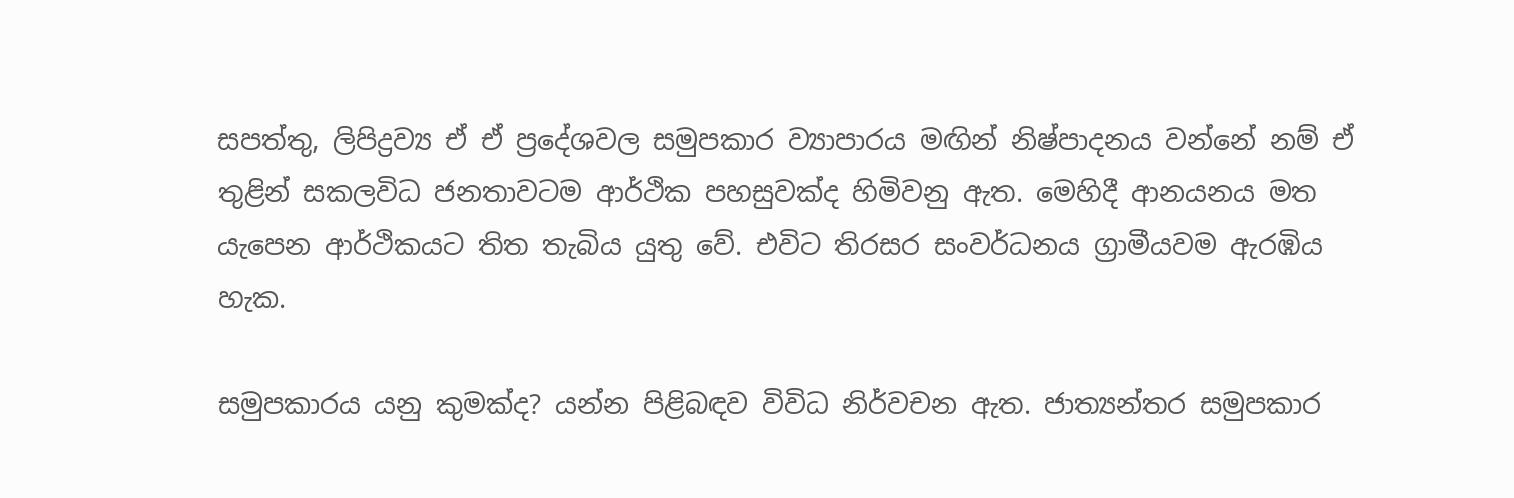සපත්තු, ලිපිද්‍රව්‍ය ඒ ඒ ප්‍රදේශවල සමුපකාර ව්‍යාපාරය මඟින් නිෂ්පාදනය වන්නේ නම් ඒ තුළින් සකලවිධ ජනතාවටම ආර්ථික පහසුවක්ද හිමිවනු ඇත. මෙහිදී ආනයනය මත යැපෙන ආර්ථිකයට තිත තැබිය යුතු වේ. එවිට තිරසර සංවර්ධනය ග්‍රාමීයවම ඇරඹිය හැක.

සමුපකාරය යනු කුමක්ද? යන්න පිළිබඳව විවිධ නිර්වචන ඇත. ජාත්‍යන්තර සමුපකාර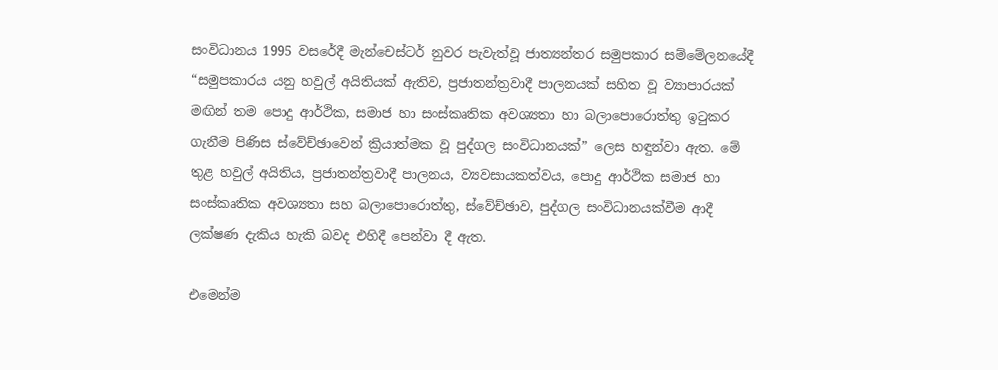සංවිධානය 1995 වසරේදී මැන්චෙස්ටර් නුවර පැවැත්වූ ජාත්‍යන්තර සමුපකාර සම්මේලනයේදී “සමුපකාරය යනු හවුල් අයිතියක් ඇතිව, ප්‍රජාතන්ත්‍රවාදී පාලනයක් සහිත වූ ව්‍යාපාරයක් මඟින් තම පොදු ආර්ථික, සමාජ හා සංස්කෘතික අවශ්‍යතා හා බලාපොරොත්තු ඉටුකර ගැනීම පිණිස ස්වේච්ඡාවෙන් ක්‍රියාත්මක වූ පුද්ගල සංවිධානයක්” ලෙස හඳුන්වා ඇත. මේ තුළ හවුල් අයිතිය, ප්‍රජාතන්ත්‍රවාදී පාලනය, ව්‍යවසායකත්වය, පොදු ආර්ථික සමාජ හා සංස්කෘතික අවශ්‍යතා සහ බලාපොරොත්තු, ස්වේච්ඡාව, පුද්ගල සංවිධානයක්වීම ආදී ලක්ෂණ දැකිය හැකි බවද එහිදී පෙන්වා දී ඇත.

එමෙන්ම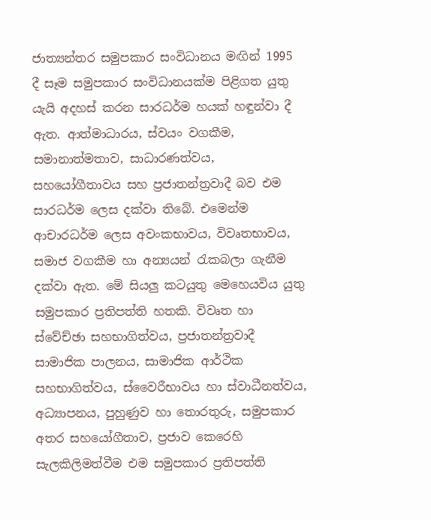ජාත්‍යන්තර සමුපකාර සංවිධානය මඟින් 1995 දී සෑම සමුපකාර සංවිධානයක්ම පිළිගත යුතු යැයි අදහස් කරන සාරධර්ම හයක් හඳුන්වා දී ඇත. ආත්මාධාරය, ස්වයං වගකීම, සමානාත්මතාව, සාධාරණත්වය, සහයෝගීතාවය සහ ප්‍රජාතන්ත්‍රවාදී බව එම සාරධර්ම ලෙස දක්වා තිබේ. එමෙන්ම ආචාරධර්ම ලෙස අවංකභාවය, විවෘතභාවය, සමාජ වගකීම හා අන්‍යයන් රැකබලා ගැනීම දක්වා ඇත. මේ සියලු කටයුතු මෙහෙයවිය යුතු සමුපකාර ප්‍රතිපත්ති හතකි. විවෘත හා ස්වේච්ඡා සහභාගිත්වය, ප්‍රජාතන්ත්‍රවාදී සාමාජික පාලනය, සාමාජික ආර්ථික සහභාගිත්වය, ස්වෛරීභාවය හා ස්වාධීනත්වය, අධ්‍යාපනය, පුහුණුව හා තොරතුරු, සමුපකාර අතර සහයෝගීතාව, ප්‍රජාව කෙරෙහි සැලකිලිමත්වීම එම සමුපකාර ප්‍රතිපත්ති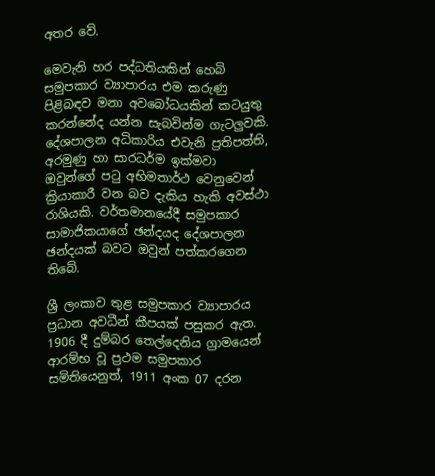අතර වේ.

මෙවැනි හර පද්ධතියකින් හෙබි සමුපකාර ව්‍යාපාරය එම කරුණු පිළිබඳව මනා අවබෝධයකින් කටයුතු කරන්නේද යන්න සැබවින්ම ගැටලුවකි. දේශපාලන අධිකාරිය එවැනි ප්‍රතිපත්ති, අරමුණු හා සාරධර්ම ඉක්මවා ඔවුන්ගේ පටු අභිමතාර්ථ වෙනුවෙන් ක්‍රියාකාරී වන බව දැකිය හැකි අවස්ථා රාශියකි. වර්තමානයේදී සමුපකාර සාමාජිකයාගේ ඡන්දයද දේශපාලන ඡන්දයක් බවට ඔවුන් පත්කරගෙන තිබේ.

ශ්‍රී ලංකාව තුළ සමුපකාර ව්‍යාපාරය ප්‍රධාන අවධීන් කීපයක් පසුකර ඇත. 1906 දී දුම්බර තෙල්දෙනිය ග්‍රාමයෙන් ආරම්භ වූ ප්‍රථම සමුපකාර සමිතියෙනුත්, 1911 අංක 07 දරන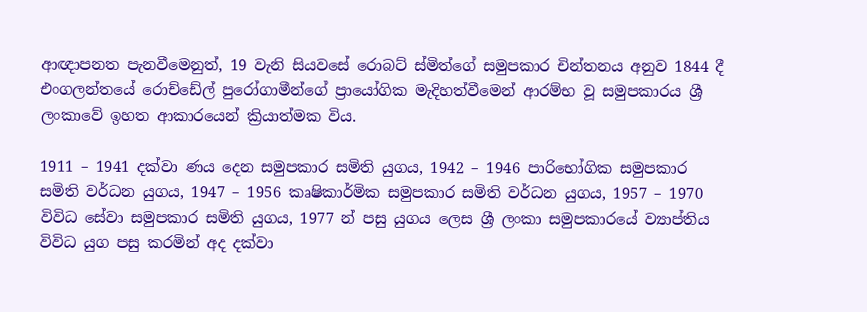ආඥාපනත පැනවීමෙනුත්, 19 වැනි සියවසේ රොබට් ස්මිත්ගේ සමුපකාර චින්තනය අනුව 1844 දී එංගලන්තයේ රොච්ඩේල් පුරෝගාමීන්ගේ ප්‍රායෝගික මැදිහත්වීමෙන් ආරම්භ වූ සමුපකාරය ශ්‍රී ලංකාවේ ඉහත ආකාරයෙන් ක්‍රියාත්මක විය.

1911 – 1941 දක්වා ණය දෙන සමුපකාර සමිති යුගය, 1942 – 1946 පාරිභෝගික සමුපකාර සමිති වර්ධන යුගය, 1947 – 1956 කෘෂිකාර්මික සමුපකාර සමිති වර්ධන යුගය, 1957 – 1970 විවිධ සේවා සමුපකාර සමිති යුගය, 1977 න් පසු යුගය ලෙස ශ්‍රී ලංකා සමුපකාරයේ ව්‍යාප්තිය විවිධ යුග පසු කරමින් අද දක්වා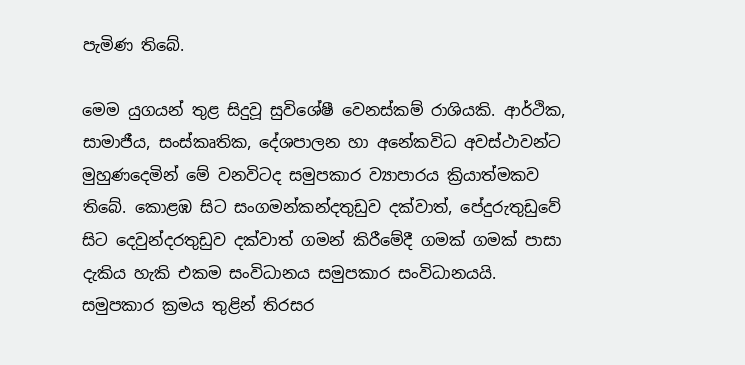පැමිණ තිබේ.

මෙම යුගයන් තුළ සිදුවූ සුවිශේෂී වෙනස්කම් රාශියකි. ආර්ථික, සාමාජීය, සංස්කෘතික, දේශපාලන හා අනේකවිධ අවස්ථාවන්ට මුහුණදෙමින් මේ වනවිටද සමුපකාර ව්‍යාපාරය ක්‍රියාත්මකව තිබේ. කොළඹ සිට සංගමන්කන්දතුඩුව දක්වාත්, පේදුරුතුඩුවේ සිට දෙවුන්දරතුඩුව දක්වාත් ගමන් කිරීමේදී ගමක් ගමක් පාසා දැකිය හැකි එකම සංවිධානය සමුපකාර සංවිධානයයි. සමුපකාර ක්‍රමය තුළින් තිරසර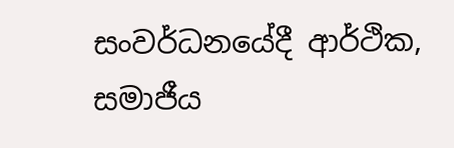සංවර්ධනයේදී ආර්ථික, සමාජීය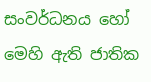සංවර්ධනය හෝ මෙහි ඇති ජාතික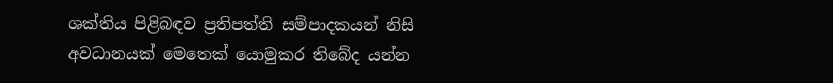ශක්තිය පිළිබඳව ප්‍රතිපත්ති සම්පාදකයන් නිසි අවධානයක් මෙතෙක් යොමුකර තිබේද යන්න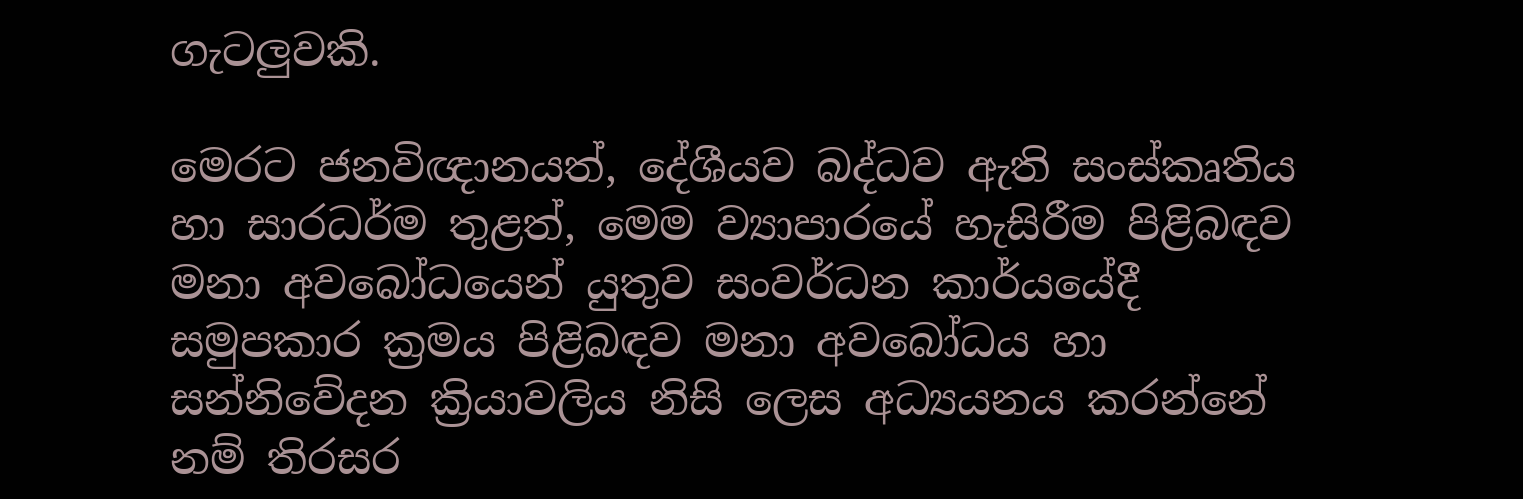ගැටලුවකි.

මෙරට ජනවිඥානයත්, දේශීයව බද්ධව ඇති සංස්කෘතිය හා සාරධර්ම තුළත්, මෙම ව්‍යාපාරයේ හැසිරීම පිළිබඳව මනා අවබෝධයෙන් යුතුව සංවර්ධන කාර්යයේදී සමුපකාර ක්‍රමය පිළිබඳව මනා අවබෝධය හා සන්නිවේදන ක්‍රියාවලිය නිසි ලෙස අධ්‍යයනය කරන්නේ නම් තිරසර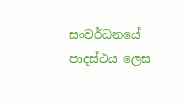සංවර්ධනයේ පාදස්ථය ලෙස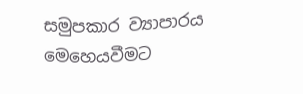සමුපකාර ව්‍යාපාරය මෙහෙයවීමට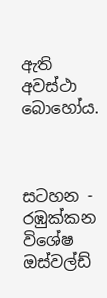ඇති අවස්ථා බොහෝය.



සටහන - රඹුක්කන විශේෂ
ඔස්වල්ඩ්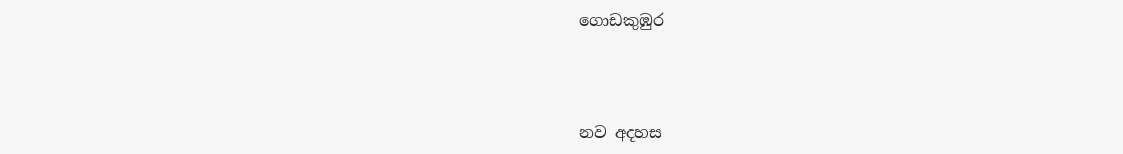ගොඩකුඹුර



නව අදහස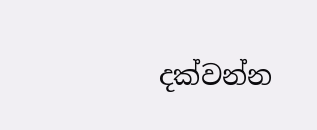දක්වන්න